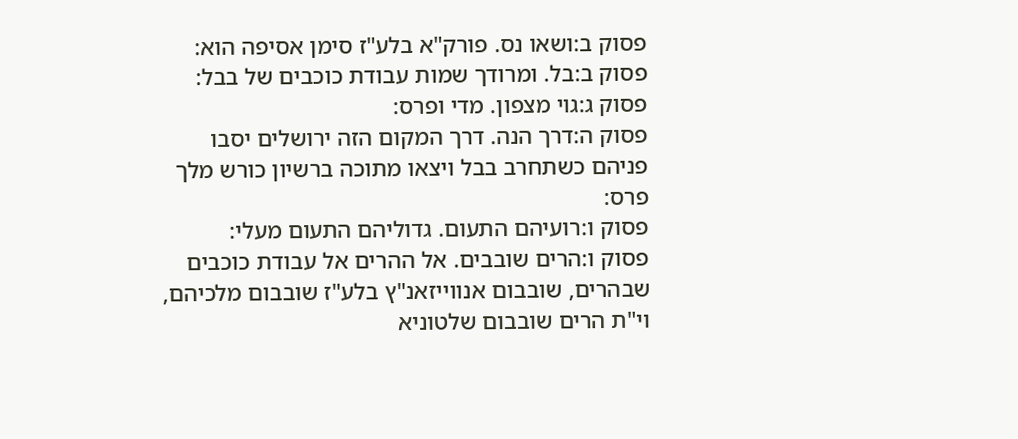פסוק ב:ושאו נס. פורק"א בלע"ז סימן אסיפה הוא:
פסוק ב:בל. ומרודך שמות עבודת כוכבים של בבל:
פסוק ג:גוי מצפון. מדי ופרס:
פסוק ה:דרך הנה. דרך המקום הזה ירושלים יסבו פניהם כשתחרב בבל ויצאו מתוכה ברשיון כורש מלך פרס:
פסוק ו:רועיהם התעום. גדוליהם התעום מעלי:
פסוק ו:הרים שובבים. אל ההרים אל עבודת כוכבים שבהרים, שובבום אנווייזאנ"ץ בלע"ז שובבום מלכיהם, וי"ת הרים שובבום שלטוניא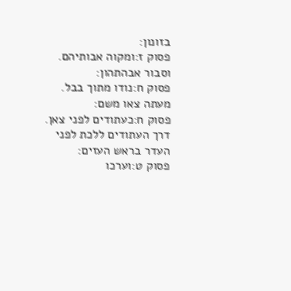בזונון:
פסוק ז:ומקוה אבותיהם. וסבור אבהתהון:
פסוק ח:נודו מתוך בבל. מעתה צאו משם:
פסוק ח:כעתודים לפני צאן. דרך העתודים ללכת לפני העדר בראש העזים:
פסוק ט:וערכו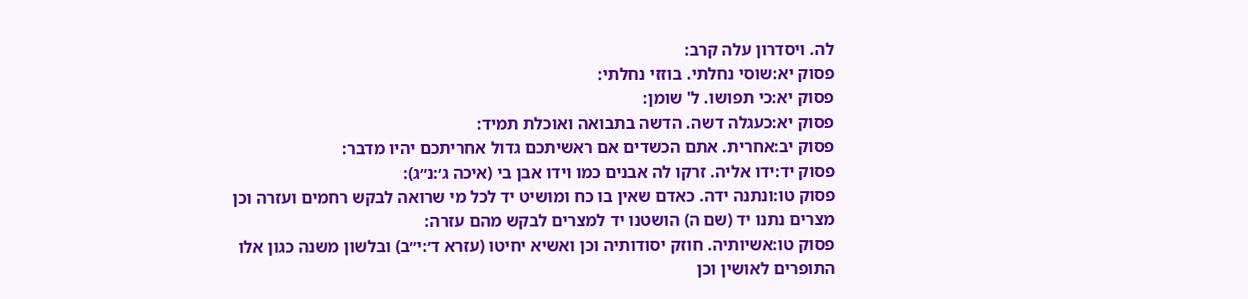לה. ויסדרון עלה קרב:
פסוק יא:שוסי נחלתי. בוזזי נחלתי:
פסוק יא:כי תפושו. ל' שומן:
פסוק יא:כעגלה דשה. הדשה בתבואה ואוכלת תמיד:
פסוק יב:אחרית. אתם הכשדים אם ראשיתכם גדול אחריתכם יהיו מדבר:
פסוק יד:ידו אליה. זרקו לה אבנים כמו וידו אבן בי (איכה ג׳:נ״ג):
פסוק טו:ונתנה ידה. כאדם שאין בו כח ומושיט יד לכל מי שרואה לבקש רחמים ועזרה וכן מצרים נתנו יד (שם ה) הושטנו יד למצרים לבקש מהם עזרה:
פסוק טו:אשיותיה. חוזק יסודותיה וכן ואשיא יחיטו (עזרא ד׳:י״ב) ובלשון משנה כגון אלו התופרים לאושין וכן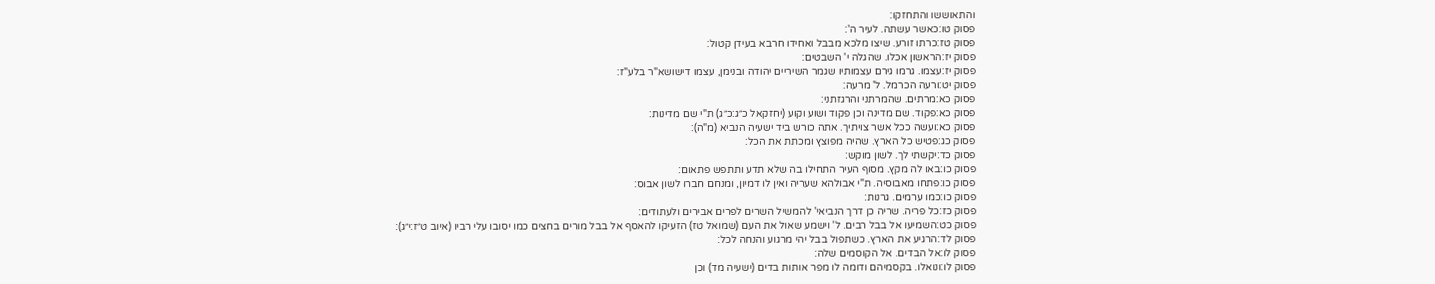והתאוששו והתחזקו:
פסוק טו:כאשר עשתה. לעיר ה':
פסוק טז:כרתו זורע. שיצו מלכא מבבל ואחידו חרבא בעידן קטול:
פסוק יז:הראשון אכלו. שהגלה י' השבטים:
פסוק יז:עצמו. גרמו גירם עצמותיו שגמר השיריים יהודה ובנימן, עצמו דישושא"ר בלע"ז:
פסוק יט:ורעה הכרמל. ל' מרעה:
פסוק כא:מרתים. שהמרתני והרגזתני:
פסוק כא:פקוד. שם מדינה וכן פקוד ושוע וקוע (יחזקאל כ״ג:כ״ג) ת"י שם מדינות:
פסוק כא:ועשה ככל אשר צויתיך. אתה כורש ביד ישעיה הנביא (מ"ה):
פסוק כג:פטיש כל הארץ. שהיה מפוצץ ומכתת את הכל:
פסוק כד:יקשתי לך. לשון מוקש:
פסוק כו:באו לה מקץ. מסוף העיר התחילו בה שלא תדע ותתפש פתאום:
פסוק כו:פתחו מאבוסיה. ת"י אבולהא שעריה ואין לו דמיון, ומנחם חברו לשון אבוס:
פסוק כו:כמו ערמים. גרנות:
פסוק כז:כל פריה. שריה כן דרך הנביאי' להמשיל השרים לפרים אבירים ולעתודים:
פסוק כט:השמיעו אל בבל רבים. ל' וישמע שאול את העם (שמואל טז) הזעיקו להאסף אל בבל מורים בחצים כמו יסובו עלי רביו (איוב ט״ז:י״ג):
פסוק לד:הרגיע את הארץ. כשתפול בבל יהי מרגוע והנחה לכל:
פסוק לו:אל הבדים. אל הקוסמים שלה:
פסוק לו:ונואלו. בקסמיהם ודומה לו מפר אותות בדים (ישעיה מד) וכן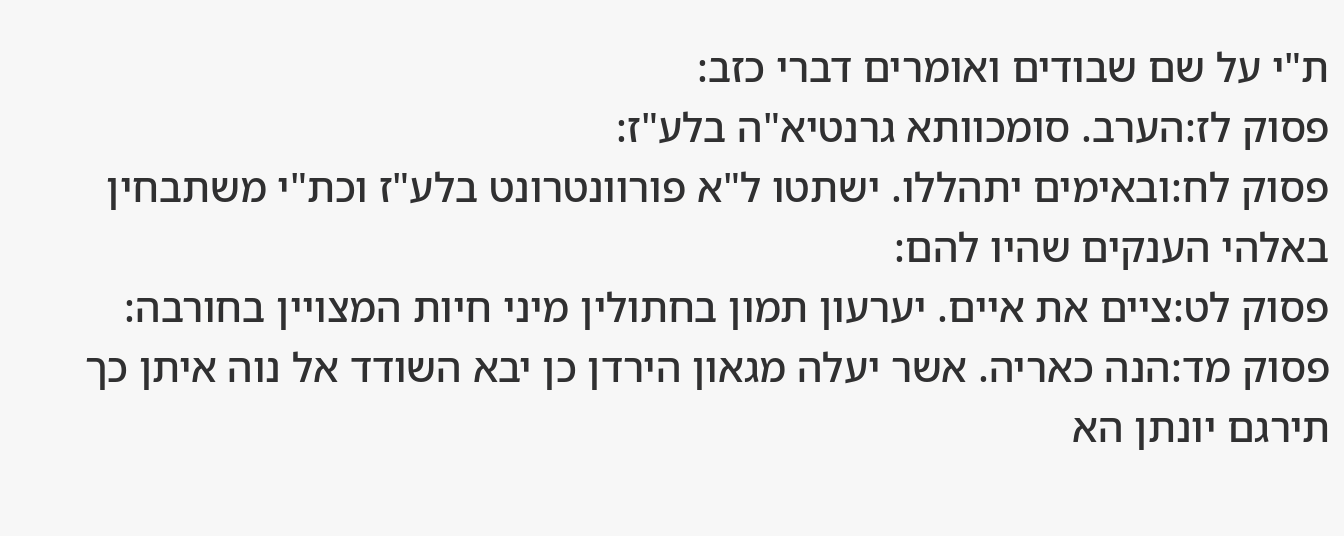ת"י על שם שבודים ואומרים דברי כזב:
פסוק לז:הערב. סומכוותא גרנטיא"ה בלע"ז:
פסוק לח:ובאימים יתהללו. ישתטו ל"א פורוונטרונט בלע"ז וכת"י משתבחין באלהי הענקים שהיו להם:
פסוק לט:ציים את איים. יערעון תמון בחתולין מיני חיות המצויין בחורבה:
פסוק מד:הנה כאריה. אשר יעלה מגאון הירדן כן יבא השודד אל נוה איתן כך תירגם יונתן הא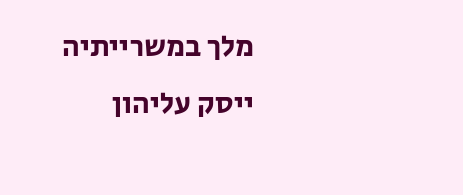מלך במשרייתיה ייסק עליהון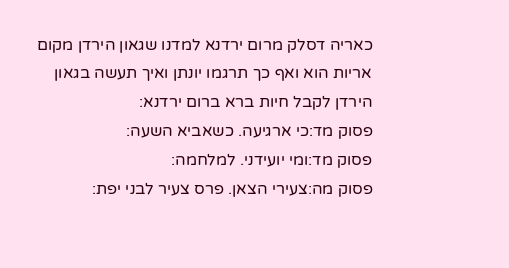כאריה דסלק מרום ירדנא למדנו שגאון הירדן מקום אריות הוא ואף כך תרגמו יונתן ואיך תעשה בגאון הירדן לקבל חיות ברא ברום ירדנא:
פסוק מד:כי ארגיעה. כשאביא השעה:
פסוק מד:ומי יועידני. למלחמה:
פסוק מה:צעירי הצאן. פרס צעיר לבני יפת: